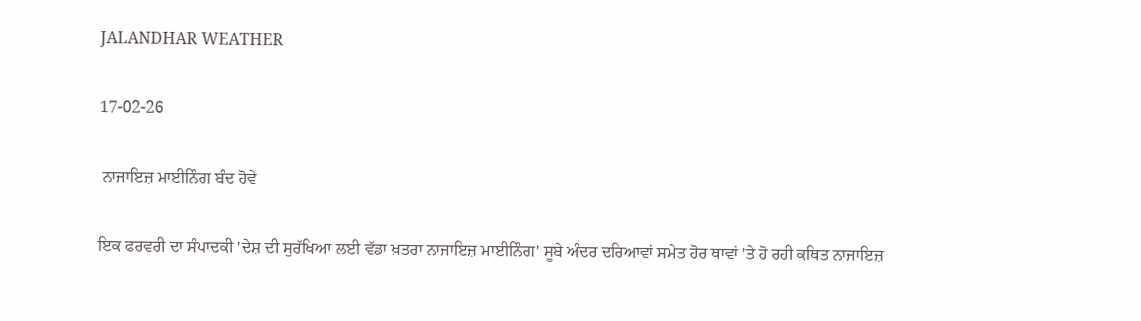JALANDHAR WEATHER

17-02-26

 ਨਾਜਾਇਜ਼ ਮਾਈਨਿੰਗ ਬੰਦ ਹੋਵੇ

ਇਕ ਫਰਵਰੀ ਦਾ ਸੰਪਾਦਕੀ 'ਦੇਸ਼ ਦੀ ਸੁਰੱਖਿਆ ਲਈ ਵੱਡਾ ਖ਼ਤਰਾ ਨਾਜਾਇਜ਼ ਮਾਈਨਿੰਗ' ਸੂਬੇ ਅੰਦਰ ਦਰਿਆਵਾਂ ਸਮੇਤ ਹੋਰ ਥਾਵਾਂ 'ਤੇ ਹੋ ਰਹੀ ਕਥਿਤ ਨਾਜਾਇਜ਼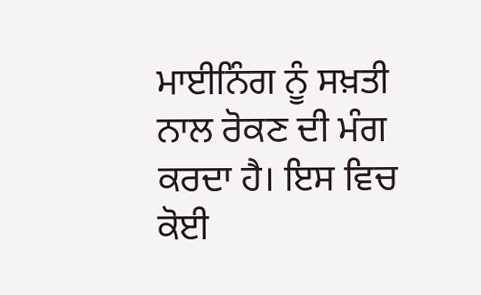ਮਾਈਨਿੰਗ ਨੂੰ ਸਖ਼ਤੀ ਨਾਲ ਰੋਕਣ ਦੀ ਮੰਗ ਕਰਦਾ ਹੈ। ਇਸ ਵਿਚ ਕੋਈ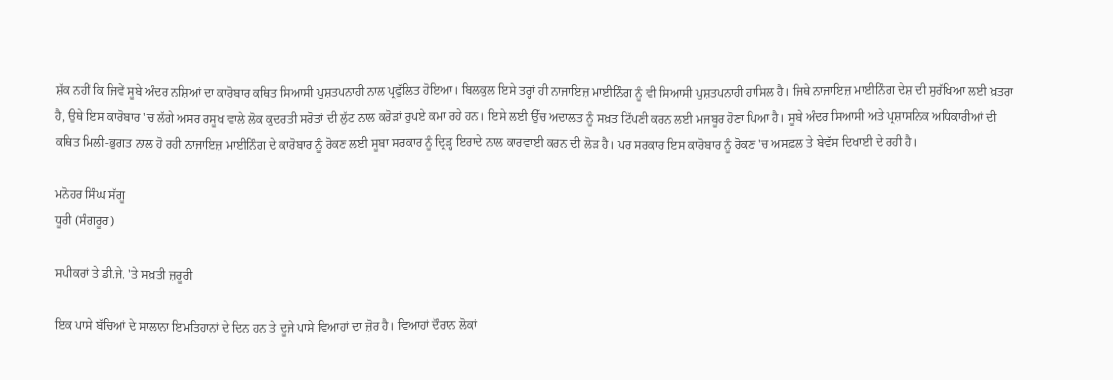ਸ਼ੱਕ ਨਹੀਂ ਕਿ ਜਿਵੇਂ ਸੂਬੇ ਅੰਦਰ ਨਸ਼ਿਆਂ ਦਾ ਕਾਰੋਬਾਰ ਕਥਿਤ ਸਿਆਸੀ ਪੁਸ਼ਤਪਨਾਹੀ ਨਾਲ ਪ੍ਰਫੁੱਲਿਤ ਹੋਇਆ। ਬਿਲਕੁਲ ਇਸੇ ਤਰ੍ਹਾਂ ਹੀ ਨਾਜਾਇਜ਼ ਮਾਈਨਿੰਗ ਨੂੰ ਵੀ ਸਿਆਸੀ ਪੁਸ਼ਤਪਨਾਹੀ ਹਾਸਿਲ ਹੈ। ਜਿਥੇ ਨਾਜਾਇਜ਼ ਮਾਈਨਿੰਗ ਦੇਸ਼ ਦੀ ਸੁਰੱਖਿਆ ਲਈ ਖ਼ਤਰਾ ਹੈ, ਉਥੇ ਇਸ ਕਾਰੋਬਾਰ 'ਚ ਲੱਗੇ ਅਸਰ ਰਸੂਖ ਵਾਲੇ ਲੋਕ ਕੁਦਰਤੀ ਸਰੋਤਾਂ ਦੀ ਲੁੱਟ ਨਾਲ ਕਰੋੜਾਂ ਰੁਪਏ ਕਮਾ ਰਹੇ ਹਨ। ਇਸੇ ਲਈ ਉੱਚ ਅਦਾਲਤ ਨੂੰ ਸਖ਼ਤ ਟਿੱਪਣੀ ਕਰਨ ਲਈ ਮਜਬੂਰ ਹੋਣਾ ਪਿਆ ਹੈ। ਸੂਬੇ ਅੰਦਰ ਸਿਆਸੀ ਅਤੇ ਪ੍ਰਸ਼ਾਸਨਿਕ ਅਧਿਕਾਰੀਆਂ ਦੀ ਕਥਿਤ ਮਿਲੀ-ਭੁਗਤ ਨਾਲ ਹੋ ਰਹੀ ਨਾਜਾਇਜ਼ ਮਾਈਨਿੰਗ ਦੇ ਕਾਰੋਬਾਰ ਨੂੰ ਰੋਕਣ ਲਈ ਸੂਬਾ ਸਰਕਾਰ ਨੂੰ ਦ੍ਰਿੜ੍ਹ ਇਰਾਦੇ ਨਾਲ ਕਾਰਵਾਈ ਕਰਨ ਦੀ ਲੋੜ ਹੈ। ਪਰ ਸਰਕਾਰ ਇਸ ਕਾਰੋਬਾਰ ਨੂੰ ਰੋਕਣ 'ਚ ਅਸਫ਼ਲ ਤੇ ਬੇਵੱਸ ਦਿਖਾਈ ਦੇ ਰਹੀ ਹੈ।

ਮਨੋਹਰ ਸਿੰਘ ਸੱਗੂ
ਧੂਰੀ (ਸੰਗਰੂਰ)

ਸਪੀਕਰਾਂ ਤੇ ਡੀ.ਜੇ. 'ਤੇ ਸਖ਼ਤੀ ਜ਼ਰੂਰੀ

ਇਕ ਪਾਸੇ ਬੱਚਿਆਂ ਦੇ ਸਾਲਾਨਾ ਇਮਤਿਹਾਨਾਂ ਦੇ ਦਿਨ ਹਨ ਤੇ ਦੂਜੇ ਪਾਸੇ ਵਿਆਹਾਂ ਦਾ ਜ਼ੋਰ ਹੈ। ਵਿਆਹਾਂ ਦੌਰਾਨ ਲੋਕਾਂ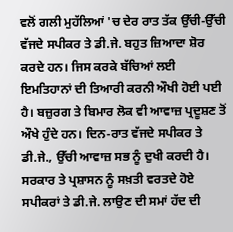ਵਲੋਂ ਗਲੀ ਮੁਹੱਲਿਆਂ 'ਚ ਦੇਰ ਰਾਤ ਤੱਕ ਉੱਚੀ-ਉੱਚੀ ਵੱਜਦੇ ਸਪੀਕਰ ਤੇ ਡੀ.ਜੇ. ਬਹੁਤ ਜ਼ਿਆਦਾ ਸ਼ੋਰ ਕਰਦੇ ਹਨ। ਜਿਸ ਕਰਕੇ ਬੱਚਿਆਂ ਲਈ ਇਮਤਿਹਾਨਾਂ ਦੀ ਤਿਆਰੀ ਕਰਨੀ ਔਖੀ ਹੋਈ ਪਈ ਹੈ। ਬਜ਼ੁਰਗ ਤੇ ਬਿਮਾਰ ਲੋਕ ਵੀ ਆਵਾਜ਼ ਪ੍ਰਦੂਸ਼ਣ ਤੋਂ ਔਖੇ ਹੁੰਦੇ ਹਨ। ਦਿਨ-ਰਾਤ ਵੱਜਦੇ ਸਪੀਕਰ ਤੇ ਡੀ.ਜੇ., ਉੱਚੀ ਆਵਾਜ਼ ਸਭ ਨੂੰ ਦੁਖੀ ਕਰਦੀ ਹੈ। ਸਰਕਾਰ ਤੇ ਪ੍ਰਸ਼ਾਸਨ ਨੂੰ ਸਖ਼ਤੀ ਵਰਤਦੇ ਹੋਏ ਸਪੀਕਰਾਂ ਤੇ ਡੀ.ਜੇ. ਲਾਉਣ ਦੀ ਸਮਾਂ ਹੱਦ ਦੀ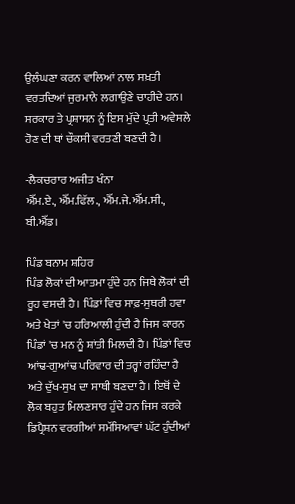ਉਲੰਘਣਾ ਕਰਨ ਵਾਲਿਆਂ ਨਾਲ ਸਖ਼ਤੀ ਵਰਤਦਿਆਂ ਜੁਰਮਾਨੇ ਲਗਾਉਣੇ ਚਾਹੀਦੇ ਹਨ। ਸਰਕਾਰ ਤੇ ਪ੍ਰਸ਼ਾਸਨ ਨੂੰ ਇਸ ਮੁੱਦੇ ਪ੍ਰਤੀ ਅਵੇਸਲੇ ਹੋਣ ਦੀ ਥਾਂ ਚੌਕਸੀ ਵਰਤਣੀ ਬਣਦੀ ਹੈ।

-ਲੈਕਚਰਾਰ ਅਜੀਤ ਖੰਨਾ
ਐੱਮ.ਏ., ਐੱਮ.ਫਿੱਲ., ਐੱਮ.ਜੇ.ਐੱਮ.ਸੀ., ਬੀ.ਐੱਡ।

ਪਿੰਡ ਬਨਾਮ ਸ਼ਹਿਰ
ਪਿੰਡ ਲੋਕਾਂ ਦੀ ਆਤਮਾ ਹੁੰਦੇ ਹਨ ਜਿਥੇ ਲੋਕਾਂ ਦੀ ਰੂਹ ਵਸਦੀ ਹੈ। ਪਿੰਡਾਂ ਵਿਚ ਸਾਫ਼-ਸੁਥਰੀ ਹਵਾ ਅਤੇ ਖੇਤਾਂ 'ਚ ਹਰਿਆਲੀ ਹੁੰਦੀ ਹੈ ਜਿਸ ਕਾਰਨ ਪਿੰਡਾਂ 'ਚ ਮਨ ਨੂੰ ਸ਼ਾਂਤੀ ਮਿਲਦੀ ਹੈ। ਪਿੰਡਾਂ ਵਿਚ ਆਂਢ-ਗੁਆਂਢ ਪਰਿਵਾਰ ਦੀ ਤਰ੍ਹਾਂ ਰਹਿੰਦਾ ਹੈ ਅਤੇ ਦੁੱਖ-ਸੁਖ ਦਾ ਸਾਥੀ ਬਣਦਾ ਹੈ। ਇਥੋਂ ਦੇ ਲੋਕ ਬਹੁਤ ਮਿਲਣਸਾਰ ਹੁੰਦੇ ਹਨ ਜਿਸ ਕਰਕੇ ਡਿਪ੍ਰੈਸ਼ਨ ਵਰਗੀਆਂ ਸਮੱਸਿਆਵਾਂ ਘੱਟ ਹੁੰਦੀਆਂ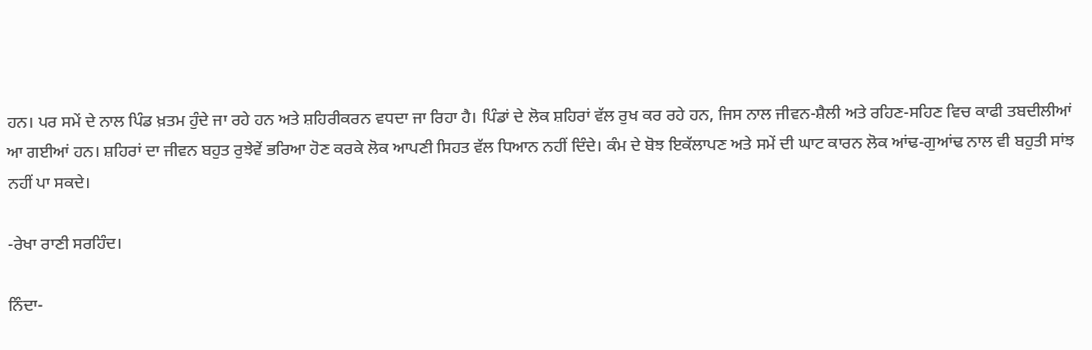ਹਨ। ਪਰ ਸਮੇਂ ਦੇ ਨਾਲ ਪਿੰਡ ਖ਼ਤਮ ਹੁੰਦੇ ਜਾ ਰਹੇ ਹਨ ਅਤੇ ਸ਼ਹਿਰੀਕਰਨ ਵਧਦਾ ਜਾ ਰਿਹਾ ਹੈ। ਪਿੰਡਾਂ ਦੇ ਲੋਕ ਸ਼ਹਿਰਾਂ ਵੱਲ ਰੁਖ ਕਰ ਰਹੇ ਹਨ, ਜਿਸ ਨਾਲ ਜੀਵਨ-ਸ਼ੈਲੀ ਅਤੇ ਰਹਿਣ-ਸਹਿਣ ਵਿਚ ਕਾਫੀ ਤਬਦੀਲੀਆਂ ਆ ਗਈਆਂ ਹਨ। ਸ਼ਹਿਰਾਂ ਦਾ ਜੀਵਨ ਬਹੁਤ ਰੁਝੇਵੇਂ ਭਰਿਆ ਹੋਣ ਕਰਕੇ ਲੋਕ ਆਪਣੀ ਸਿਹਤ ਵੱਲ ਧਿਆਨ ਨਹੀਂ ਦਿੰਦੇ। ਕੰਮ ਦੇ ਬੋਝ ਇਕੱਲਾਪਣ ਅਤੇ ਸਮੇਂ ਦੀ ਘਾਟ ਕਾਰਨ ਲੋਕ ਆਂਢ-ਗੁਆਂਢ ਨਾਲ ਵੀ ਬਹੁਤੀ ਸਾਂਝ ਨਹੀਂ ਪਾ ਸਕਦੇ।

-ਰੇਖਾ ਰਾਣੀ ਸਰਹਿੰਦ।

ਨਿੰਦਾ-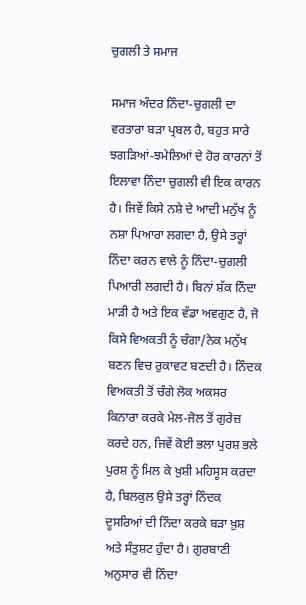ਚੁਗਲੀ ਤੇ ਸਮਾਜ

ਸਮਾਜ ਅੰਦਰ ਨਿੰਦਾ-ਚੁਗਲੀ ਦਾ ਵਰਤਾਰਾ ਬੜਾ ਪ੍ਰਬਲ ਹੈ, ਬਹੁਤ ਸਾਰੇ ਝਗੜਿਆਂ-ਝਮੇਲਿਆਂ ਦੇ ਹੋਰ ਕਾਰਨਾਂ ਤੋਂ ਇਲਾਵਾ ਨਿੰਦਾ ਚੁਗਲੀ ਵੀ ਇਕ ਕਾਰਨ ਹੈ। ਜਿਵੇਂ ਕਿਸੇ ਨਸ਼ੇ ਦੇ ਆਦੀ ਮਨੁੱਖ ਨੂੰ ਨਸ਼ਾ ਪਿਆਰਾ ਲਗਦਾ ਹੈ, ਉਸੇ ਤਰ੍ਹਾਂ ਨਿੰਦਾ ਕਰਨ ਵਾਲੇ ਨੂੰ ਨਿੰਦਾ-ਚੁਗਲੀ ਪਿਆਰੀ ਲਗਦੀ ਹੈ। ਬਿਨਾਂ ਸ਼ੱਕ ਨਿੰਦਾ ਮਾੜੀ ਹੈ ਅਤੇ ਇਕ ਵੱਡਾ ਅਵਗੁਣ ਹੈ, ਜੋ ਕਿਸੇ ਵਿਅਕਤੀ ਨੂੰ ਚੰਗਾ/ਨੇਕ ਮਨੁੱਖ ਬਣਨ ਵਿਚ ਰੁਕਾਵਟ ਬਣਦੀ ਹੈ। ਨਿੰਦਕ ਵਿਅਕਤੀ ਤੋਂ ਚੰਗੇ ਲੋਕ ਅਕਸਰ ਕਿਨਾਰਾ ਕਰਕੇ ਮੇਲ-ਜੋਲ ਤੋਂ ਗੁਰੇਜ਼ ਕਰਦੇ ਹਨ, ਜਿਵੇਂ ਕੋਈ ਭਲਾ ਪੁਰਸ਼ ਭਲੇ ਪੁਰਸ਼ ਨੂੰ ਮਿਲ ਕੇ ਖ਼ੁਸ਼ੀ ਮਹਿਸੂਸ ਕਰਦਾ ਹੈ, ਬਿਲਕੁਲ ਉਸੇ ਤਰ੍ਹਾਂ ਨਿੰਦਕ ਦੂਸਰਿਆਂ ਦੀ ਨਿੰਦਾ ਕਰਕੇ ਬੜਾ ਖ਼ੁਸ਼ ਅਤੇ ਸੰਤੁਸ਼ਟ ਹੁੰਦਾ ਹੈ। ਗੁਰਬਾਣੀ ਅਨੁਸਾਰ ਵੀ ਨਿੰਦਾ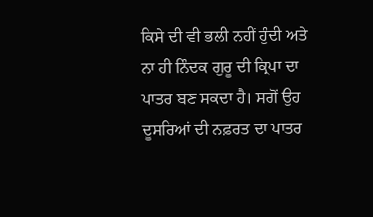ਕਿਸੇ ਦੀ ਵੀ ਭਲੀ ਨਹੀਂ ਹੁੰਦੀ ਅਤੇ ਨਾ ਹੀ ਨਿੰਦਕ ਗੁਰੂ ਦੀ ਕ੍ਰਿਪਾ ਦਾ ਪਾਤਰ ਬਣ ਸਕਦਾ ਹੈ। ਸਗੋਂ ਉਹ ਦੂਸਰਿਆਂ ਦੀ ਨਫ਼ਰਤ ਦਾ ਪਾਤਰ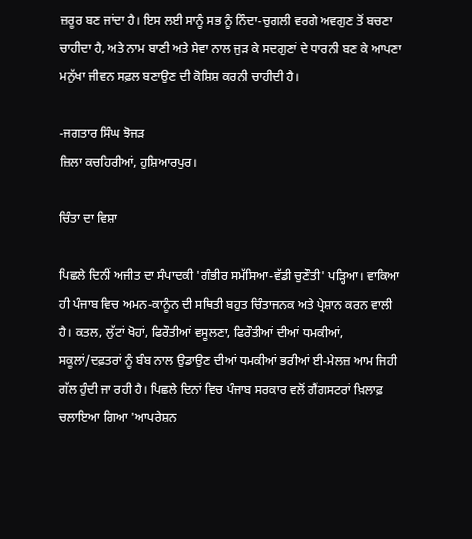ਜ਼ਰੂਰ ਬਣ ਜਾਂਦਾ ਹੈ। ਇਸ ਲਈ ਸਾਨੂੰ ਸਭ ਨੂੰ ਨਿੰਦਾ-ਚੁਗਲੀ ਵਰਗੇ ਅਵਗੁਣ ਤੋਂ ਬਚਣਾ ਚਾਹੀਦਾ ਹੈ, ਅਤੇ ਨਾਮ ਬਾਣੀ ਅਤੇ ਸੇਵਾ ਨਾਲ ਜੁੜ ਕੇ ਸਦਗੁਣਾਂ ਦੇ ਧਾਰਨੀ ਬਣ ਕੇ ਆਪਣਾ ਮਨੁੱਖਾ ਜੀਵਨ ਸਫ਼ਲ ਬਣਾਉਣ ਦੀ ਕੋਸ਼ਿਸ਼ ਕਰਨੀ ਚਾਹੀਦੀ ਹੈ।

-ਜਗਤਾਰ ਸਿੰਘ ਝੋਜੜ
ਜ਼ਿਲਾ ਕਚਹਿਰੀਆਂ, ਹੁਸ਼ਿਆਰਪੁਰ।

ਚਿੰਤਾ ਦਾ ਵਿਸ਼ਾ

ਪਿਛਲੇ ਦਿਨੀਂ ਅਜੀਤ ਦਾ ਸੰਪਾਦਕੀ 'ਗੰਭੀਰ ਸਮੱਸਿਆ-ਵੱਡੀ ਚੁਣੌਤੀ' ਪੜ੍ਹਿਆ। ਵਾਕਿਆ ਹੀ ਪੰਜਾਬ ਵਿਚ ਅਮਨ-ਕਾਨੂੰਨ ਦੀ ਸਥਿਤੀ ਬਹੁਤ ਚਿੰਤਾਜਨਕ ਅਤੇ ਪ੍ਰੇਸ਼ਾਨ ਕਰਨ ਵਾਲੀ ਹੈ। ਕਤਲ, ਲੁੱਟਾਂ ਖੋਹਾਂ, ਫਿਰੌਤੀਆਂ ਵਸੂਲਣਾ, ਫਿਰੌਤੀਆਂ ਦੀਆਂ ਧਮਕੀਆਂ, ਸਕੂਲਾਂ/ਦਫ਼ਤਰਾਂ ਨੂੰ ਬੰਬ ਨਾਲ ਉਡਾਉਣ ਦੀਆਂ ਧਮਕੀਆਂ ਭਰੀਆਂ ਈ-ਮੇਲਜ਼ ਆਮ ਜਿਹੀ ਗੱਲ ਹੁੰਦੀ ਜਾ ਰਹੀ ਹੈ। ਪਿਛਲੇ ਦਿਨਾਂ ਵਿਚ ਪੰਜਾਬ ਸਰਕਾਰ ਵਲੋਂ ਗੈਂਗਸਟਰਾਂ ਖ਼ਿਲਾਫ਼ ਚਲਾਇਆ ਗਿਆ 'ਆਪਰੇਸ਼ਨ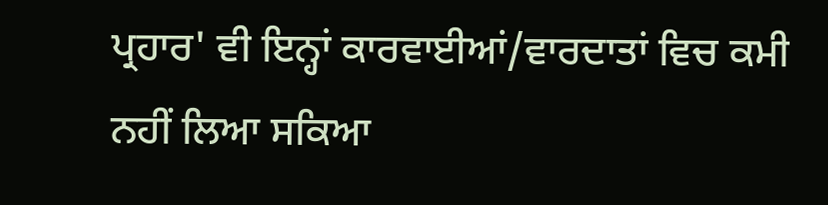ਪ੍ਰਹਾਰ' ਵੀ ਇਨ੍ਹਾਂ ਕਾਰਵਾਈਆਂ/ਵਾਰਦਾਤਾਂ ਵਿਚ ਕਮੀ ਨਹੀਂ ਲਿਆ ਸਕਿਆ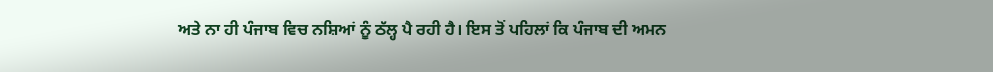ਅਤੇ ਨਾ ਹੀ ਪੰਜਾਬ ਵਿਚ ਨਸ਼ਿਆਂ ਨੂੰ ਠੱਲ੍ਹ ਪੈ ਰਹੀ ਹੈ। ਇਸ ਤੋਂ ਪਹਿਲਾਂ ਕਿ ਪੰਜਾਬ ਦੀ ਅਮਨ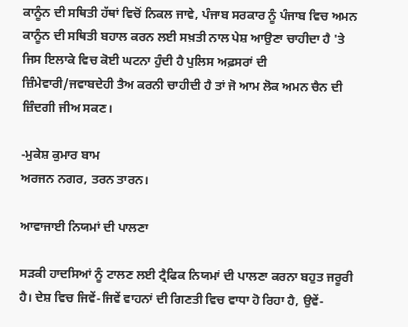ਕਾਨੂੰਨ ਦੀ ਸਥਿਤੀ ਹੱਥਾਂ ਵਿਚੋਂ ਨਿਕਲ ਜਾਵੇ, ਪੰਜਾਬ ਸਰਕਾਰ ਨੂੰ ਪੰਜਾਬ ਵਿਚ ਅਮਨ ਕਾਨੂੰਨ ਦੀ ਸਥਿਤੀ ਬਹਾਲ ਕਰਨ ਲਈ ਸਖ਼ਤੀ ਨਾਲ ਪੇਸ਼ ਆਉਣਾ ਚਾਹੀਦਾ ਹੈ 'ਤੇ ਜਿਸ ਇਲਾਕੇ ਵਿਚ ਕੋਈ ਘਟਨਾ ਹੁੰਦੀ ਹੈ ਪੁਲਿਸ ਅਫ਼ਸਰਾਂ ਦੀ ਜ਼ਿੰਮੇਵਾਰੀ/ਜਵਾਬਦੇਹੀ ਤੈਅ ਕਰਨੀ ਚਾਹੀਦੀ ਹੈ ਤਾਂ ਜੋ ਆਮ ਲੋਕ ਅਮਨ ਚੈਨ ਦੀ ਜ਼ਿੰਦਗੀ ਜੀਅ ਸਕਣ।

-ਮੁਕੇਸ਼ ਕੁਮਾਰ ਬਾਮ
ਅਰਜਨ ਨਗਰ, ਤਰਨ ਤਾਰਨ।

ਆਵਾਜਾਈ ਨਿਯਮਾਂ ਦੀ ਪਾਲਣਾ

ਸੜਕੀ ਹਾਦਸਿਆਂ ਨੂੰ ਟਾਲਣ ਲਈ ਟ੍ਰੈਫਿਕ ਨਿਯਮਾਂ ਦੀ ਪਾਲਣਾ ਕਰਨਾ ਬਹੁਤ ਜਰੂਰੀ ਹੈ। ਦੇਸ਼ ਵਿਚ ਜਿਵੇਂ-ਜਿਵੇਂ ਵਾਹਨਾਂ ਦੀ ਗਿਣਤੀ ਵਿਚ ਵਾਧਾ ਹੋ ਰਿਹਾ ਹੈ, ਉਵੇਂ-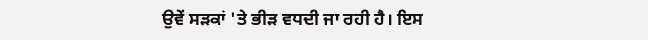ਉਵੇਂ ਸੜਕਾਂ 'ਤੇ ਭੀੜ ਵਧਦੀ ਜਾ ਰਹੀ ਹੈ। ਇਸ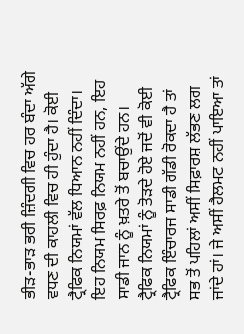ਭੀੜ-ਭਾੜ ਭਰੀ ਜ਼ਿੰਦਗੀ ਵਿਚ ਹਰ ਬੰਦਾ ਅੱਗੇ ਵਧਣ ਦੀ ਕਾਹਲੀ ਵਿਚ ਹੀ ਹੁੰਦਾ ਹੈ। ਕੋਈ ਟ੍ਰੈਫਿਕ ਨਿਯਮਾਂ ਵੱਲ ਧਿਆਨ ਨਹੀਂ ਦਿੰਦਾ। ਇਹ ਨਿਯਮ ਸਿਰਫ਼ ਨਿਯਮ ਨਹੀਂ ਹਨ, ਇਹ ਸਾਡੀ ਜਾਨ ਨੂੰ ਖ਼ਤਰੇ ਤੋਂ ਬਚਾਉਂਦੇ ਹਨ।
ਟ੍ਰੈਫਿਕ ਨਿਯਮਾਂ ਨੂੰ ਤੋੜਦੇ ਹੋਏ ਜਦੋਂ ਵੀ ਕੋਈ ਟ੍ਰੈਫਿਕ ਇੰਚਾਰਜ ਸਾਡੀ ਗੱਡੀ ਰੋਕਦਾ ਹੈ ਤਾਂ ਸਭ ਤੋਂ ਪਹਿਲਾਂ ਅਸੀਂ ਸਿਫ਼ਾਰਸ਼ ਲੱਭਣ ਲਗ ਜਾਂਦੇ ਹਾਂ। ਜੇ ਅਸੀਂ ਹੈਲਮਟ ਨਹੀਂ ਪਾਇਆ ਤਾਂ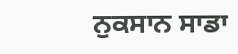ਨੁਕਸਾਨ ਸਾਡਾ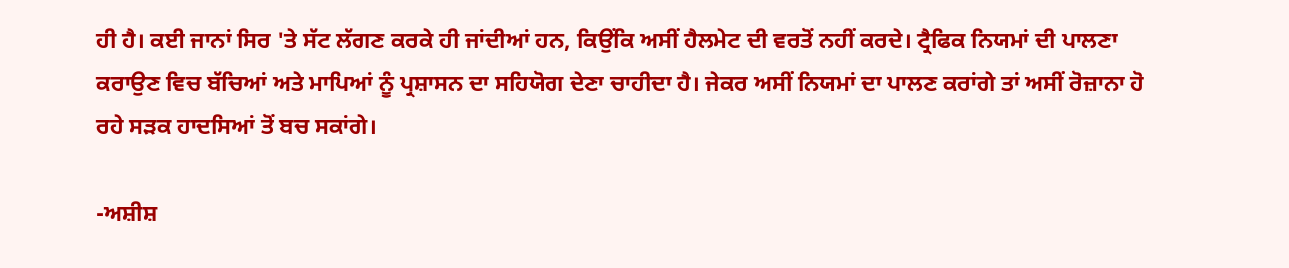ਹੀ ਹੈ। ਕਈ ਜਾਨਾਂ ਸਿਰ 'ਤੇ ਸੱਟ ਲੱਗਣ ਕਰਕੇ ਹੀ ਜਾਂਦੀਆਂ ਹਨ, ਕਿਉਂਕਿ ਅਸੀਂ ਹੈਲਮੇਟ ਦੀ ਵਰਤੋਂ ਨਹੀਂ ਕਰਦੇ। ਟ੍ਰੈਫਿਕ ਨਿਯਮਾਂ ਦੀ ਪਾਲਣਾ ਕਰਾਉਣ ਵਿਚ ਬੱਚਿਆਂ ਅਤੇ ਮਾਪਿਆਂ ਨੂੰ ਪ੍ਰਸ਼ਾਸਨ ਦਾ ਸਹਿਯੋਗ ਦੇਣਾ ਚਾਹੀਦਾ ਹੈ। ਜੇਕਰ ਅਸੀਂ ਨਿਯਮਾਂ ਦਾ ਪਾਲਣ ਕਰਾਂਗੇ ਤਾਂ ਅਸੀਂ ਰੋਜ਼ਾਨਾ ਹੋ ਰਹੇ ਸੜਕ ਹਾਦਸਿਆਂ ਤੋਂ ਬਚ ਸਕਾਂਗੇ।

-ਅਸ਼ੀਸ਼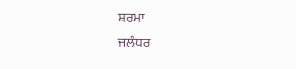ਸ਼ਰਮਾ
ਜਲੰਧਰ